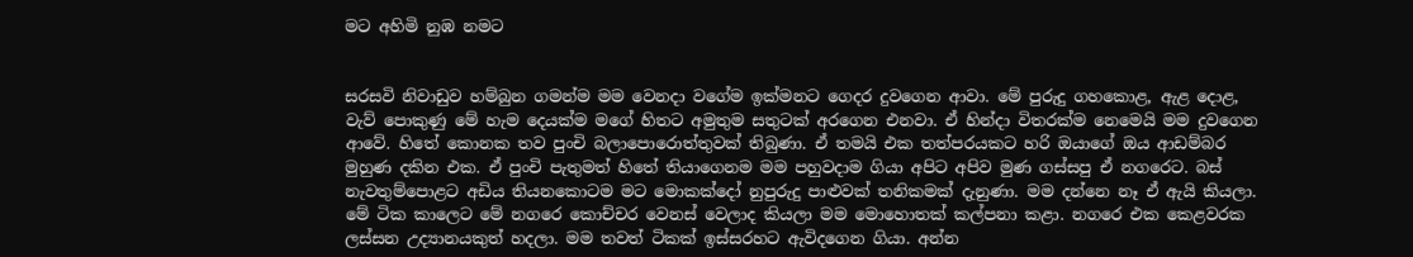මට අහිමි නුඹ නමට


සරසවි නිවාඩුව හම්බුන ගමන්ම මම වෙනදා වගේම ඉක්මනට ගෙදර දුවගෙන ආවා. මේ පුරුදු ගහකොළ, ඇළ දොළ, වැව් පොකුණු මේ හැම දෙයක්ම මගේ හිතට අමුතුම සතුටක් අරගෙන එනවා. ඒ හින්දා විතරක්ම නෙමෙයි මම දුවගෙන ආවේ. හිතේ කොනක තව පුංචි බලාපොරොත්තුවක් තිබුණා. ඒ තමයි එක තත්පරයකට හරි ඔයාගේ ඔය ආඩම්බර මුහුණ දකින එක. ඒ පුංචි පැතුමත් හිතේ තියාගෙනම මම පහුවදාම ගියා අපිට අපිව මුණ ගස්සපු ඒ නගරෙට. බස් නැවතුම්පොළට අඩිය තියනකොටම මට මොකක්දෝ නුපුරුදු පාළුවක් තනිකමක් දැනුණා. මම දන්නෙ නෑ ඒ ඇයි කියලා. මේ ටික කාලෙට මේ නගරෙ කොච්චර වෙනස් වෙලාද කියලා මම මොහොතක් කල්පනා කළා. නගරෙ එක කෙළවරක ලස්සන උද්‍යානයකුත් හදලා. මම තවත් ටිකක් ඉස්සරහට ඇවිදගෙන ගියා. අන්න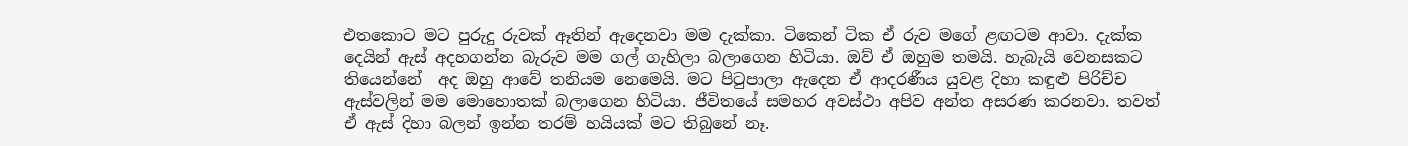එතකොට මට පුරුදු රුවක් ඈතින් ඇදෙනවා මම දැක්කා. ටිකෙන් ටික ඒ රුව මගේ ළඟටම ආවා. දැක්ක දෙයින් ඇස් අදහගන්න බැරුව මම ගල් ගැහිලා බලාගෙන හිටියා. ඔව් ඒ ඔහුම තමයි. හැබැයි වෙනසකට තියෙන්නේ  අද ඔහු ආවේ තනියම නෙමෙයි. මට පිටුපාලා ඇදෙන ඒ ආදරණීය යුවළ දිහා කඳුළු පිරිච්ච ඇස්වලින් මම මොහොතක් බලාගෙන හිටියා. ජීවිතයේ සමහර අවස්ථා අපිව අන්ත අසරණ කරනවා. තවත් ඒ ඇස් දිහා බලන් ඉන්න තරම් හයියක් මට තිබුනේ නෑ.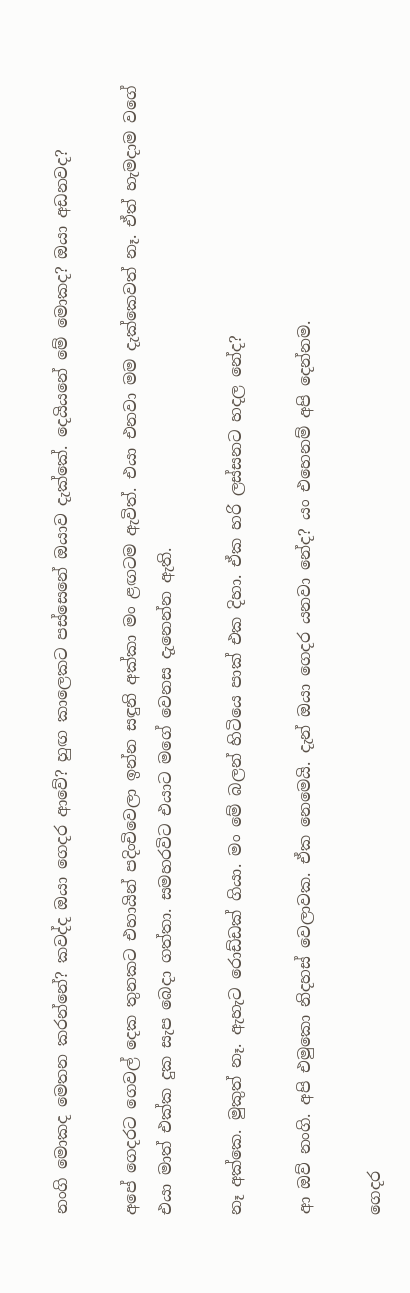නංගි මොකද මෙතන කරන්නේ? කවද්ද ඔයා ගෙදර ආවේ? හුඟ කාලෙකට පස්සෙනේ ඔයාව දැක්කේ. දෙයියනේ මේ මොකද? ඔයා අඩනවද?

අපේ ගෙදරට ගෙවල් දෙක තුනකට එහායින් පදිංචිවෙලා ඉන්න සඳුනි අක්කා මං ළඟටම ඇවිත්. එයා එනවා මම දැක්කෙවත් නෑ. ඒත් හැමදාම වගේ එයා මාත් එක්ක දුක සැප බෙදා ගත්තා. සමහරවිට එයාට මගේ වෙනස දැනෙන්න ඇති.

නෑ අක්කෙ. මුකුත් නෑ. ඇහැට රොඩ්ඩක් ගියා. මං මේ බලන් හිටියෙ පාක් එක දිහා. ඒක හරි ලස්සනට හදල නේද?

ආ ඔව් නංගි. අපි එමුකො නිදහස් වෙලාවක. ඒක නෙමෙයි. දැන් ඔයා ගෙදර යනවා නේද? යං එහෙනම් අපි දෙන්නම.

ගෙදර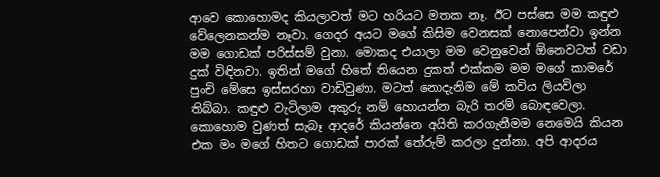ආවෙ කොහොමද කියලාවත් මට හරියට මතක නෑ. ඊට පස්සෙ මම කඳුළු වේලෙනකන්ම නෑවා. ගෙදර අයට මගේ කිසිම වෙනසක් නොපෙන්වා ඉන්න මම ගොඩක් පරිස්සම් වුනා. මොකද එයාලා මම වෙනුවෙන් ඕනෙවටත් වඩා දුක් විඳිනවා. ඉතින් මගේ හිතේ තියෙන දුකත් එක්කම මම මගේ කාමරේ පුංචි මේසෙ ඉස්සරහා වාඩිවුණා. මටත් නොදැනිම මේ කවිය ලියවිලා තිබ්බා. කඳුළු වැටිලාම අකුරු නම් හොයන්න බැරි තරම් බොඳවෙලා. කොහොම වුණත් සැබෑ ආදරේ කියන්නෙ අයිති කරගැනීමම නෙමෙයි කියන එක මං මගේ හිතට ගොඩක් පාරක් තේරුම් කරලා දුන්නා. අපි ආදරය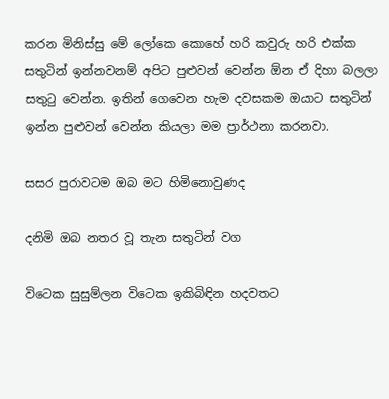කරන මිනිස්සු මේ ලෝකෙ කොහේ හරි කවුරු හරි එක්ක සතුටින් ඉන්නවනම් අපිට පුළුවන් වෙන්න ඕන ඒ දිහා බලලා සතුටු වෙන්න. ඉතින් ගෙවෙන හැම දවසකම ඔයාට සතුටින් ඉන්න පුළුවන් වෙන්න කියලා මම ප්‍රාර්ථනා කරනවා.

සසර පුරාවටම ඔබ මට හිමිනොවුණද

දනිමි ඔබ නතර වූ තැන සතුටින් වග

විටෙක සුසුම්ලන විටෙක ඉකිබිඳින හදවතට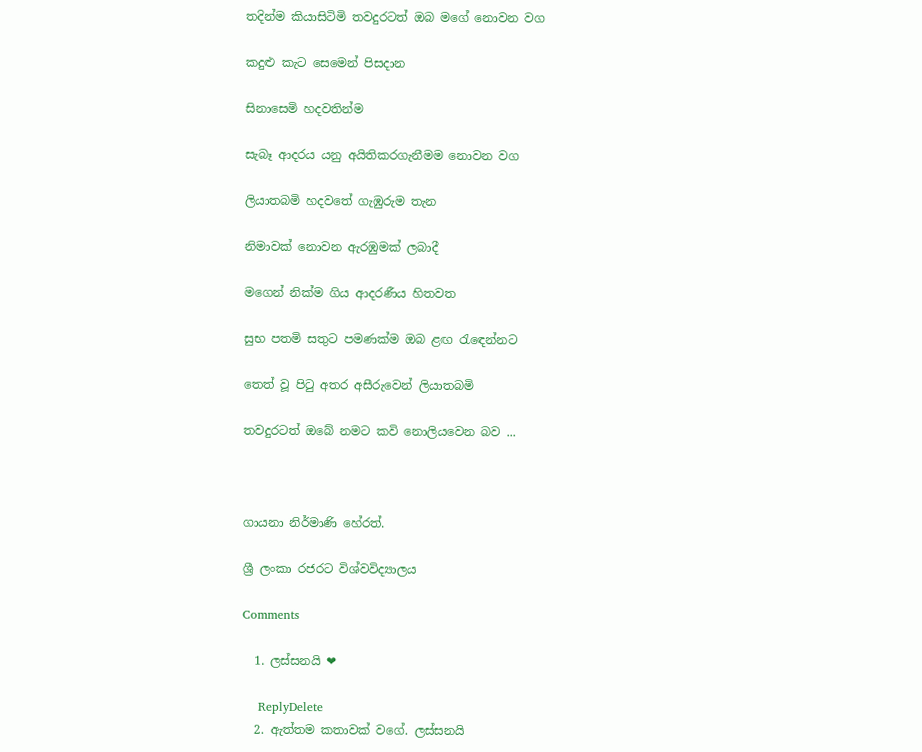තදින්ම කියාසිටිමි තවදුරටත් ඔබ මගේ නොවන වග

කදුළු කැට සෙමෙන් පිසදාන

සිනාසෙමි හදවතින්ම

සැබෑ ආදරය යනු අයිතිකරගැනීමම නොවන වග

ලියාතබමි හදවතේ ගැඹුරුම තැන

නිමාවක් නොවන ඇරඹුමක් ලබාදී

මගෙන් නික්ම ගිය ආදරණීය හිතවත

සුභ පතමි සතුට පමණක්ම ඔබ ළඟ රැඳෙන්නට

තෙත් වූ පිටු අතර අසීරුවෙන් ලියාතබමි

තවදුරටත් ඔබේ නමට කවි නොලියවෙන බව ...



ගායනා නිර්මාණි හේරත්.

ශ්‍රී ලංකා රජරට විශ්වවිද්‍යාලය

Comments

  1. ලස්සනයි ❤

    ReplyDelete
  2. ඇත්තම කතාවක් වගේ. ලස්සනයි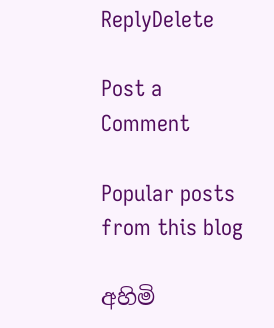ReplyDelete

Post a Comment

Popular posts from this blog

අහිමි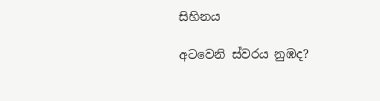සිහිනය

අටවෙනි ස්වරය නුඹද?